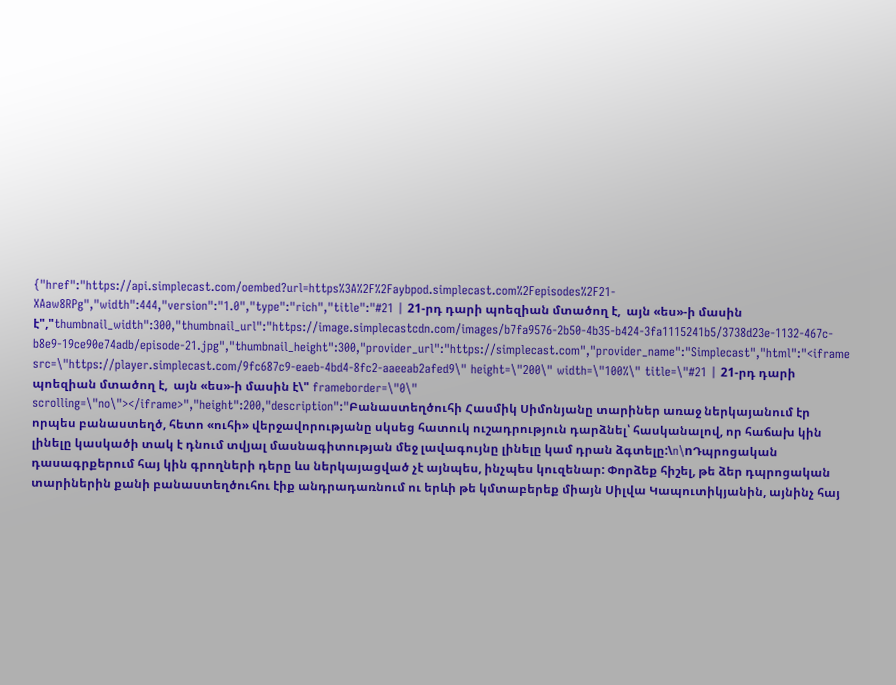{"href":"https://api.simplecast.com/oembed?url=https%3A%2F%2Faybpod.simplecast.com%2Fepisodes%2F21-XAaw8RPg","width":444,"version":"1.0","type":"rich","title":"#21 | 21-րդ դարի պոեզիան մտածող է,  այն «ես»-ի մասին է","thumbnail_width":300,"thumbnail_url":"https://image.simplecastcdn.com/images/b7fa9576-2b50-4b35-b424-3fa1115241b5/3738d23e-1132-467c-b8e9-19ce90e74adb/episode-21.jpg","thumbnail_height":300,"provider_url":"https://simplecast.com","provider_name":"Simplecast","html":"<iframe src=\"https://player.simplecast.com/9fc687c9-eaeb-4bd4-8fc2-aaeeab2afed9\" height=\"200\" width=\"100%\" title=\"#21 | 21-րդ դարի պոեզիան մտածող է,  այն «ես»-ի մասին է\" frameborder=\"0\" scrolling=\"no\"></iframe>","height":200,"description":"Բանաստեղծուհի Հասմիկ Սիմոնյանը տարիներ առաջ ներկայանում էր որպես բանաստեղծ, հետո «ուհի» վերջավորությանը սկսեց հատուկ ուշադրություն դարձնել՝ հասկանալով, որ հաճախ կին լինելը կասկածի տակ է դնում տվյալ մասնագիտության մեջ լավագույնը լինելը կամ դրան ձգտելը:\n\nԴպրոցական դասագրքերում հայ կին գրողների դերը ևս ներկայացված չէ այնպես, ինչպես կուզենար: Փորձեք հիշել, թե ձեր դպրոցական տարիներին քանի բանաստեղծուհու էիք անդրադառնում ու երևի թե կմտաբերեք միայն Սիլվա Կապուտիկյանին, այնինչ հայ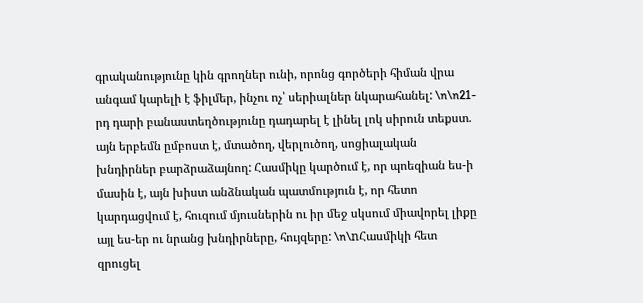գրականությունը կին գրողներ ունի, որոնց գործերի հիման վրա անգամ կարելի է ֆիլմեր, ինչու ոչ՝ սերիալներ նկարահանել: \n\n21-րդ դարի բանաստեղծությունը դադարել է լինել լոկ սիրուն տեքստ. այն երբեմն ըմբոստ է, մտածող, վերլուծող, սոցիալական խնդիրներ բարձրաձայնող: Հասմիկը կարծում է, որ պոեզիան ես-ի մասին է, այն խիստ անձնական պատմություն է, որ հետո կարդացվում է, հուզում մյուսներին ու իր մեջ սկսում միավորել լիքը այլ ես-եր ու նրանց խնդիրները, հույզերը: \n\nՀասմիկի հետ զրուցել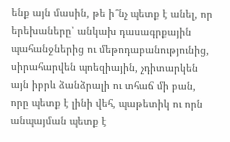ենք այն մասին, թե ի՞նչ պետք է անել, որ երեխաները՝ անկախ դասագրքային պահանջներից ու մեթոդաբանությունից, սիրահարվեն պոեզիային, չդիտարկեն այն իբրև ձանձրալի ու տհաճ մի բան, որը պետք է լինի վեհ, պաթետիկ ու որն անպայման պետք է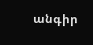անգիր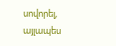սովորել, այլապես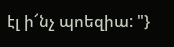էլ ի՜նչ պոեզիա: "}